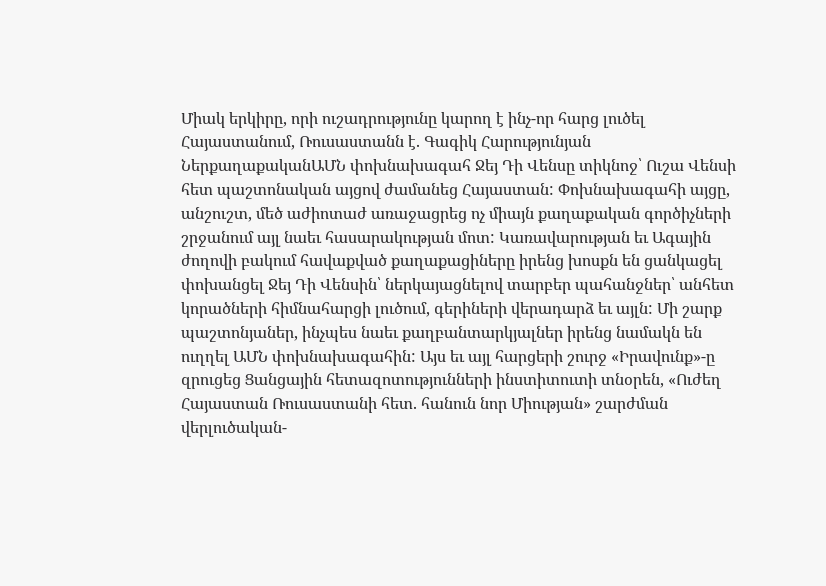Միակ երկիրը, որի ուշադրությունը կարող է ինչ-որ հարց լուծել Հայաստանում, Ռուսաստանն է. Գագիկ Հարությունյան
ՆերքաղաքականԱՄՆ փոխնախագահ Ջեյ Դի Վենսը տիկնոջ՝ Ուշա Վենսի հետ պաշտոնական այցով ժամանեց Հայաստան: Փոխնախագահի այցը, անշուշտ, մեծ աժիոտաժ առաջացրեց ոչ միայն քաղաքական գործիչների շրջանում այլ նաեւ հասարակության մոտ: Կառավարության եւ Ագային ժողովի բակում հավաքված քաղաքացիները իրենց խոսքն են ցանկացել փոխանցել Ջեյ Դի Վենսին՝ ներկայացնելով տարբեր պահանջներ՝ անհետ կորածների հիմնահարցի լուծում, գերիների վերադարձ եւ այլն: Մի շարք պաշտոնյաներ, ինչպես նաեւ քաղբանտարկյալներ իրենց նամակն են ուղղել ԱՄՆ փոխնախագահին: Այս եւ այլ հարցերի շուրջ «Իրավունք»-ը զրուցեց Ցանցային հետազոտությունների ինստիտուտի տնօրեն, «Ուժեղ Հայաստան Ռուսաստանի հետ. հանուն նոր Միության» շարժման վերլուծական-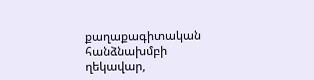քաղաքագիտական հանձնախմբի ղեկավար,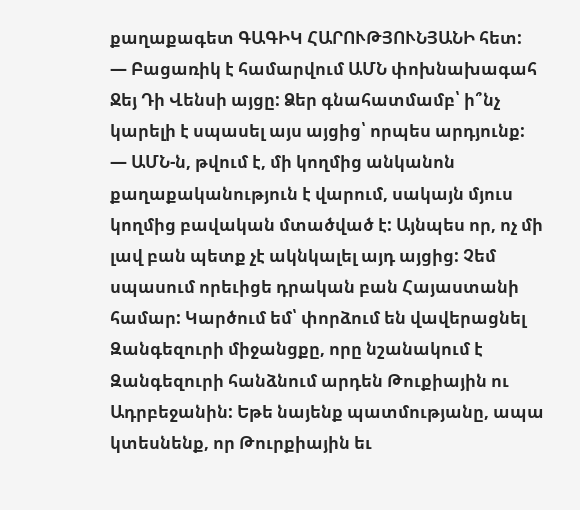քաղաքագետ ԳԱԳԻԿ ՀԱՐՈՒԹՅՈՒՆՅԱՆԻ հետ:
— Բացառիկ է համարվում ԱՄՆ փոխնախագահ Ջեյ Դի Վենսի այցը: Ձեր գնահատմամբ՝ ի՞նչ կարելի է սպասել այս այցից՝ որպես արդյունք:
— ԱՄՆ-ն, թվում է, մի կողմից անկանոն քաղաքականություն է վարում, սակայն մյուս կողմից բավական մտածված է: Այնպես որ, ոչ մի լավ բան պետք չէ ակնկալել այդ այցից: Չեմ սպասում որեւիցե դրական բան Հայաստանի համար: Կարծում եմ՝ փորձում են վավերացնել Զանգեզուրի միջանցքը, որը նշանակում է Զանգեզուրի հանձնում արդեն Թուքիային ու Ադրբեջանին: Եթե նայենք պատմությանը, ապա կտեսնենք, որ Թուրքիային եւ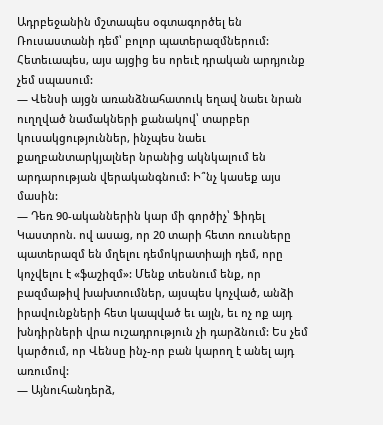Ադրբեջանին մշտապես օգտագործել են Ռուսաստանի դեմ՝ բոլոր պատերազմներում: Հետեւապես, այս այցից ես որեւէ դրական արդյունք չեմ սպասում:
— Վենսի այցն առանձնահատուկ եղավ նաեւ նրան ուղղված նամակների քանակով՝ տարբեր կուսակցություններ, ինչպես նաեւ քաղբանտարկյալներ նրանից ակնկալում են արդարության վերականգնում: Ի՞նչ կասեք այս մասին:
— Դեռ 90-ականներին կար մի գործիչ՝ Ֆիդել Կաստրոն. ով ասաց, որ 20 տարի հետո ռուսները պատերազմ են մղելու դեմոկրատիայի դեմ, որը կոչվելու է «ֆաշիզմ»: Մենք տեսնում ենք, որ բազմաթիվ խախտումներ, այսպես կոչված, անձի իրավունքների հետ կապված եւ այլն, եւ ոչ ոք այդ խնդիրների վրա ուշադրություն չի դարձնում: Ես չեմ կարծում, որ Վենսը ինչ-որ բան կարող է անել այդ առումով:
— Այնուհանդերձ,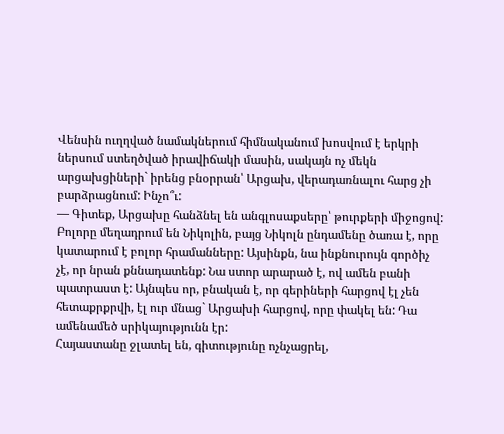Վենսին ուղղված նամակներում հիմնականում խոսվում է երկրի ներսում ստեղծված իրավիճակի մասին, սակայն ոչ մեկն արցախցիների` իրենց բնօրրան՝ Արցախ, վերադառնալու հարց չի բարձրացնում: Ինչո՞ւ:
— Գիտեք, Արցախը հանձնել են անգլոսաքսերը՝ թուրքերի միջոցով: Բոլորը մեղադրում են Նիկոլին, բայց Նիկոլն ընդամենը ծառա է, որը կատարում է բոլոր հրամանները: Այսինքն, նա ինքնուրույն գործիչ չէ, որ նրան քննադատենք: Նա ստոր արարած է, ով ամեն բանի պատրաստ է: Այնպես որ, բնական է, որ գերիների հարցով էլ չեն հետաքրքրվի, էլ ուր մնաց` Արցախի հարցով, որը փակել են: Դա ամենամեծ սրիկայությունն էր:
Հայաստանը ջլատել են, գիտությունը ոչնչացրել,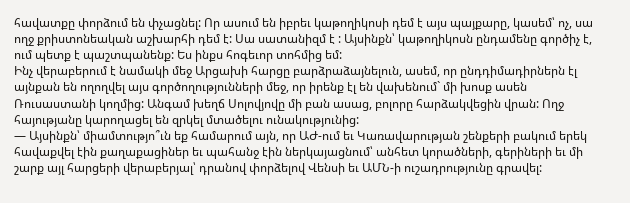հավատքը փորձում են փչացնել: Որ ասում են իբրեւ կաթողիկոսի դեմ է այս պայքարը, կասեմ՝ ոչ, սա ողջ քրիստոնեական աշխարհի դեմ է: Սա սատանիզմ է : Այսինքն՝ կաթողիկոսն ընդամենը գործիչ է, ում պետք է պաշտպանենք: Ես ինքս հոգեւոր տոհմից եմ:
Ինչ վերաբերում է նամակի մեջ Արցախի հարցը բարձրաձայնելուն, ասեմ, որ ընդդիմադիրներն էլ այնքան են ողողվել այս գործողությունների մեջ, որ իրենք էլ են վախենում` մի խոսք ասեն Ռուսաստանի կողմից: Անգամ խեղճ Սոլովյովը մի բան ասաց, բոլորը հարձակվեցին վրան: Ողջ հայությանը կարողացել են զրկել մտածելու ունակությունից:
— Այսինքն՝ միամտությո՞ւն եք համարում այն, որ ԱԺ-ում եւ Կառավարության շենքերի բակում երեկ հավաքվել էին քաղաքացիներ եւ պահանջ էին ներկայացնում՝ անհետ կորածների, գերիների եւ մի շարք այլ հարցերի վերաբերյալ՝ դրանով փորձելով Վենսի եւ ԱՄՆ-ի ուշադրությունը գրավել: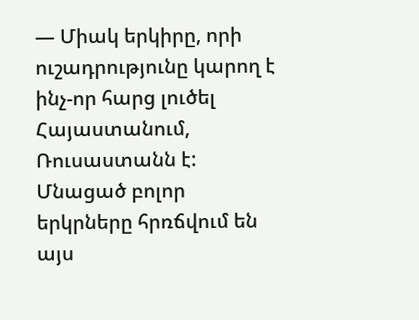— Միակ երկիրը, որի ուշադրությունը կարող է ինչ-որ հարց լուծել Հայաստանում, Ռուսաստանն է: Մնացած բոլոր երկրները հրռճվում են այս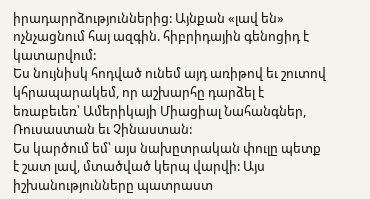իրադարրձություններից: Այնքան «լավ են» ոչնչացնում հայ ազգին. հիբրիդային գենոցիդ է կատարվում:
Ես նույնիսկ հոդված ունեմ այդ առիթով եւ շուտով կհրապարակեմ, որ աշխարհը դարձել է եռաբեւեռ՝ Ամերիկայի Միացիալ Նահանգներ, Ռուսաստան եւ Չինաստան:
Ես կարծում եմ՝ այս նախըտրական փուլը պետք է շատ լավ, մտածված կերպ վարվի: Այս իշխանությունները պատրաստ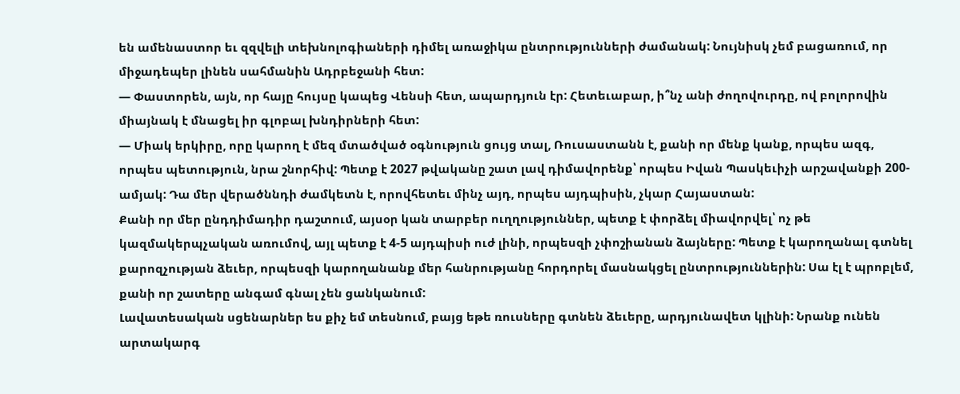են ամենաստոր եւ զզվելի տեխնոլոգիաների դիմել առաջիկա ընտրությունների ժամանակ: Նույնիսկ չեմ բացառում, որ միջադեպեր լինեն սահմանին Ադրբեջանի հետ:
— Փաստորեն, այն, որ հայը հույսը կապեց Վենսի հետ, ապարդյուն էր: Հետեւաբար, ի՞նչ անի ժողովուրդը, ով բոլորովին միայնակ է մնացել իր գլոբալ խնդիրների հետ:
— Միակ երկիրը, որը կարող է մեզ մտածված օգնություն ցույց տալ, Ռուսաստանն է, քանի որ մենք կանք, որպես ազգ, որպես պետություն, նրա շնորհիվ: Պետք է 2027 թվականը շատ լավ դիմավորենք՝ որպես Իվան Պասկեւիչի արշավանքի 200-ամյակ: Դա մեր վերածննդի ժամկետն է, որովհետեւ մինչ այդ, որպես այդպիսին, չկար Հայաստան:
Քանի որ մեր ընդդիմադիր դաշտում, այսօր կան տարբեր ուղղություններ, պետք է փորձել միավորվել՝ ոչ թե կազմակերպչական առումով, այլ պետք է 4-5 այդպիսի ուժ լինի, որպեսզի չփոշիանան ձայները: Պետք է կարողանալ գտնել քարոզչության ձեւեր, որպեսզի կարողանանք մեր հանրությանը հորդորել մասնակցել ընտրություններին: Սա էլ է պրոբլեմ, քանի որ շատերը անգամ գնալ չեն ցանկանում:
Լավատեսական սցենարներ ես քիչ եմ տեսնում, բայց եթե ռուսները գտնեն ձեւերը, արդյունավետ կլինի: Նրանք ունեն արտակարգ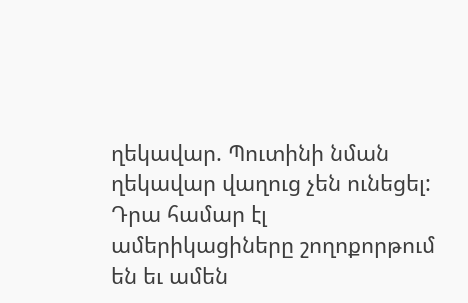ղեկավար. Պուտինի նման ղեկավար վաղուց չեն ունեցել: Դրա համար էլ ամերիկացիները շողոքորթում են եւ ամեն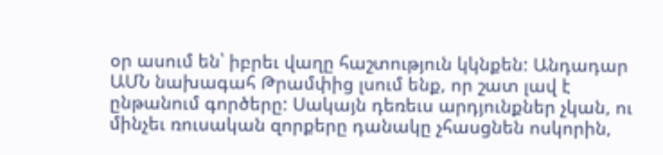օր ասում են՝ իբրեւ վաղը հաշտություն կկնքեն: Անդադար ԱՄՆ նախագահ Թրամփից լսում ենք, որ շատ լավ է ընթանում գործերը: Սակայն դեռեւս արդյունքներ չկան, ու մինչեւ ռուսական զորքերը դանակը չհասցնեն ոսկորին,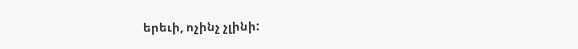երեւի, ոչինչ չլինի: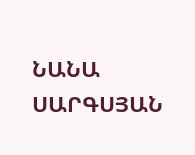ՆԱՆԱ ՍԱՐԳՍՅԱՆ